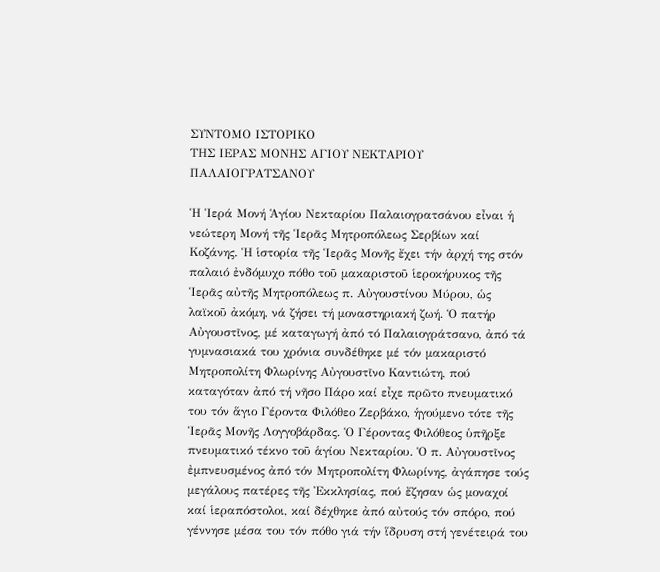ΣΥΝΤΟΜΟ ΙΣΤΟΡΙΚΟ
ΤΗΣ ΙΕΡΑΣ ΜΟΝΗΣ ΑΓΙΟΥ ΝΕΚΤΑΡΙΟΥ ΠΑΛΑΙΟΓΡΑΤΣΑΝΟΥ

Ἡ Ἱερά Μονή Ἁγίου Νεκταρίου Παλαιογρατσάνου εἶναι ἡ νεώτερη Μονή τῆς Ἱερᾶς Μητροπόλεως Σερβίων καί Κοζάνης. Ἡ ἱστορία τῆς Ἱερᾶς Μονῆς ἔχει τήν ἀρχή της στόν παλαιό ἐνδόμυχο πόθο τοῦ μακαριστοῦ ἱεροκήρυκος τῆς Ἱερᾶς αὐτῆς Μητροπόλεως π. Αὐγουστίνου Μύρου, ὡς λαϊκοῦ ἀκόμη, νά ζήσει τή μοναστηριακή ζωή. Ὁ πατήρ Αὐγουστῖνος, μέ καταγωγή ἀπό τό Παλαιογράτσανο, ἀπό τά γυμνασιακά του χρόνια συνδέθηκε μέ τόν μακαριστό Μητροπολίτη Φλωρίνης Αὐγουστῖνο Καντιώτη, πού καταγόταν ἀπό τή νῆσο Πάρο καί εἶχε πρῶτο πνευματικό του τόν ἅγιο Γέροντα Φιλόθεο Ζερβάκο, ἡγούμενο τότε τῆς Ἱερᾶς Μονῆς Λογγοβάρδας. Ὁ Γέροντας Φιλόθεος ὑπῆρξε πνευματικό τέκνο τοῦ ἁγίου Νεκταρίου. Ὁ π. Αὐγουστῖνος ἐμπνευσμένος ἀπό τόν Μητροπολίτη Φλωρίνης, ἀγάπησε τούς μεγάλους πατέρες τῆς Ἐκκλησίας, πού ἔζησαν ὡς μοναχοί καί ἱεραπόστολοι, καί δέχθηκε ἀπό αὐτούς τόν σπόρο, πού γέννησε μέσα του τόν πόθο γιά τήν ἵδρυση στή γενέτειρά του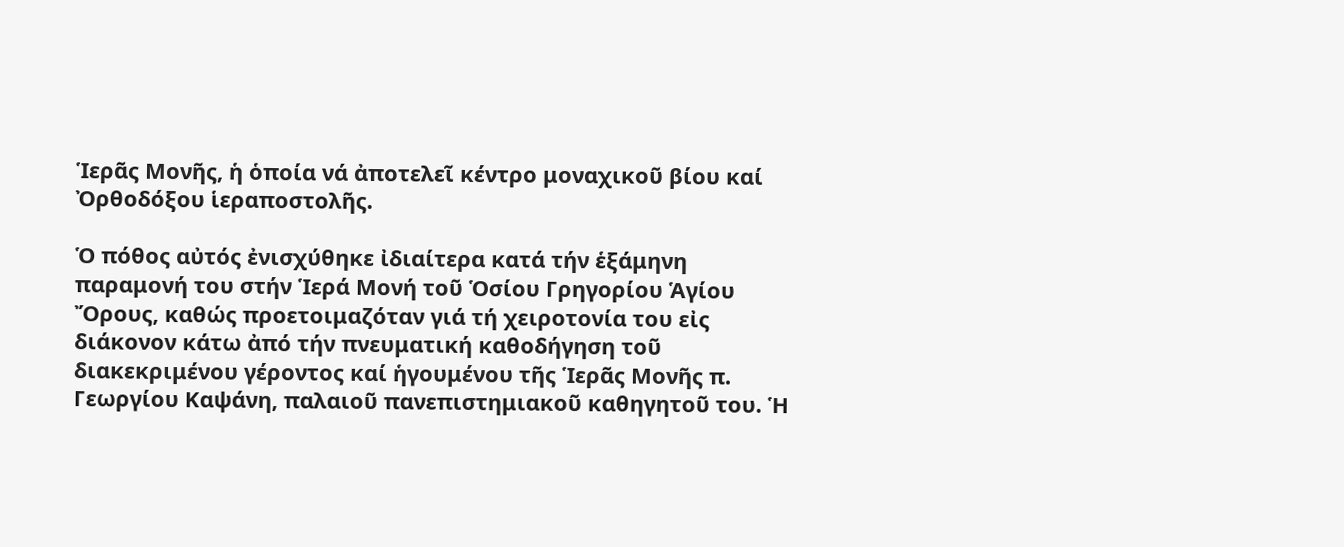Ἱερᾶς Μονῆς, ἡ ὁποία νά ἀποτελεῖ κέντρο μοναχικοῦ βίου καί Ὀρθοδόξου ἱεραποστολῆς.

Ὁ πόθος αὐτός ἐνισχύθηκε ἰδιαίτερα κατά τήν ἑξάμηνη παραμονή του στήν Ἱερά Μονή τοῦ Ὁσίου Γρηγορίου Ἁγίου Ὄρους, καθώς προετοιμαζόταν γιά τή χειροτονία του εἰς διάκονον κάτω ἀπό τήν πνευματική καθοδήγηση τοῦ διακεκριμένου γέροντος καί ἡγουμένου τῆς Ἱερᾶς Μονῆς π. Γεωργίου Καψάνη, παλαιοῦ πανεπιστημιακοῦ καθηγητοῦ του. Ἡ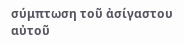σύμπτωση τοῦ ἀσίγαστου αὐτοῦ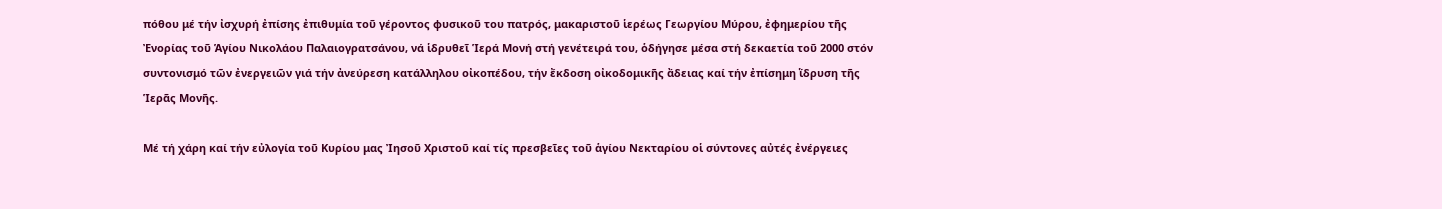πόθου μέ τήν ἰσχυρή ἐπίσης ἐπιθυμία τοῦ γέροντος φυσικοῦ του πατρός, μακαριστοῦ ἱερέως Γεωργίου Μύρου, ἐφημερίου τῆς Ἐνορίας τοῦ Ἁγίου Νικολάου Παλαιογρατσάνου, νά ἱδρυθεῖ Ἱερά Μονή στή γενέτειρά του, ὁδήγησε μέσα στή δεκαετία τοῦ 2000 στόν συντονισμό τῶν ἐνεργειῶν γιά τήν ἀνεύρεση κατάλληλου οἰκοπέδου, τήν ἔκδοση οἰκοδομικῆς ἄδειας καί τήν ἐπίσημη ἵδρυση τῆς Ἱερᾶς Μονῆς.

Μέ τή χάρη καί τήν εὐλογία τοῦ Κυρίου μας Ἰησοῦ Χριστοῦ καί τίς πρεσβεῖες τοῦ ἁγίου Νεκταρίου οἱ σύντονες αὐτές ἐνέργειες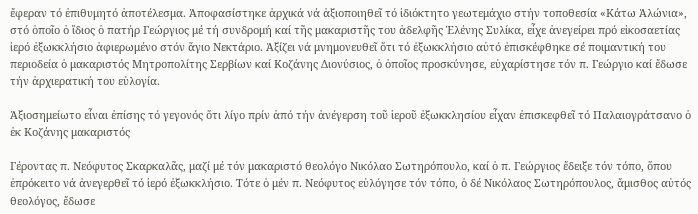ἔφεραν τό ἐπιθυμητό ἀποτέλεσμα. Ἀποφασίστηκε ἀρχικά νά ἀξιοποιηθεῖ τό ἰδιόκτητο γεωτεμάχιο στήν τοποθεσία «Κάτω Ἁλώνια», στό ὁποῖο ὁ ἴδιος ὁ πατήρ Γεώργιος μέ τή συνδρομή καί τῆς μακαριστῆς του ἀδελφῆς Ἑλένης Συλίκα, εἶχε ἀνεγείρει πρό εἰκοσαετίας ἱερό ἐξωκκλήσιο ἀφιερωμένο στόν ἅγιο Νεκτάριο. Ἀξίζει νά μνημονευθεῖ ὅτι τό ἐξωκκλήσιο αὐτό ἐπισκέφθηκε σέ ποιμαντική του περιοδεία ὁ μακαριστός Μητροπολίτης Σερβίων καί Κοζάνης Διονύσιος, ὁ ὁποῖος προσκύνησε, εὐχαρίστησε τόν π. Γεώργιο καί ἔδωσε τήν ἀρχιερατική του εὐλογία.

Ἀξιοσημείωτο εἶναι ἐπίσης τό γεγονός ὅτι λίγο πρίν ἀπό τήν ἀνέγερση τοῦ ἱεροῦ ἐξωκκλησίου εἶχαν ἐπισκεφθεῖ τό Παλαιογράτσανο ὁ ἐκ Κοζάνης μακαριστός

Γέροντας π. Νεόφυτος Σκαρκαλᾶς, μαζί μέ τόν μακαριστό θεολόγο Νικόλαο Σωτηρόπουλο, καί ὁ π. Γεώργιος ἔδειξε τόν τόπο, ὅπου ἐπρόκειτο νά ἀνεγερθεῖ τό ἱερό ἐξωκκλήσιο. Τότε ὁ μέν π. Νεόφυτος εὐλόγησε τόν τόπο, ὁ δέ Νικόλαος Σωτηρόπουλος, ἄμισθος αὐτός θεολόγος, ἔδωσε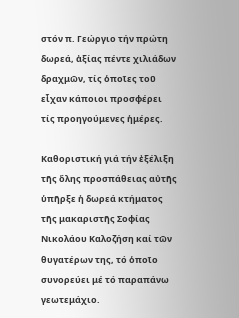στόν π. Γεώργιο τήν πρώτη δωρεά, ἀξίας πέντε χιλιάδων δραχμῶν, τίς ὁποῖες τοῦ εἶχαν κάποιοι προσφέρει τίς προηγούμενες ἡμέρες.

Καθοριστική γιά τήν ἐξέλιξη τῆς ὅλης προσπάθειας αὐτῆς ὑπῆρξε ἡ δωρεά κτήματος τῆς μακαριστῆς Σοφίας Νικολάου Καλοζήση καί τῶν θυγατέρων της, τό ὁποῖο συνορεύει μέ τό παραπάνω γεωτεμάχιο.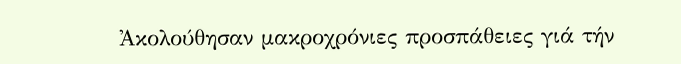Ἀκολούθησαν μακροχρόνιες προσπάθειες γιά τήν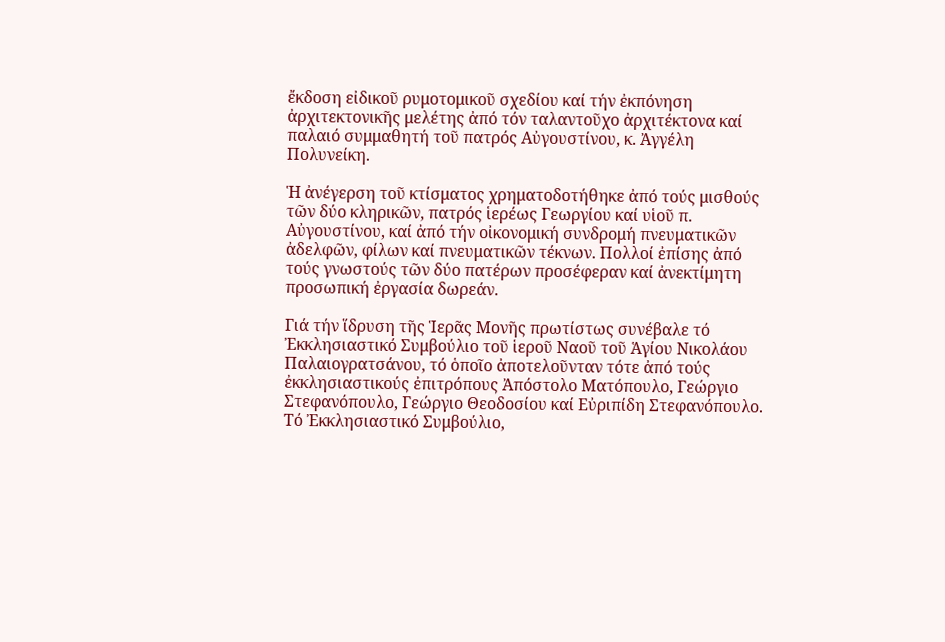ἔκδοση εἰδικοῦ ρυμοτομικοῦ σχεδίου καί τήν ἐκπόνηση ἀρχιτεκτονικῆς μελέτης ἀπό τόν ταλαντοῦχο ἀρχιτέκτονα καί παλαιό συμμαθητή τοῦ πατρός Αὐγουστίνου, κ. Ἀγγέλη Πολυνείκη.

Ἡ ἀνέγερση τοῦ κτίσματος χρηματοδοτήθηκε ἀπό τούς μισθούς τῶν δύο κληρικῶν, πατρός ἱερέως Γεωργίου καί υἱοῦ π. Αὐγουστίνου, καί ἀπό τήν οἰκονομική συνδρομή πνευματικῶν ἀδελφῶν, φίλων καί πνευματικῶν τέκνων. Πολλοί ἐπίσης ἀπό τούς γνωστούς τῶν δύο πατέρων προσέφεραν καί ἀνεκτίμητη προσωπική ἐργασία δωρεάν.

Γιά τήν ἵδρυση τῆς Ἱερᾶς Μονῆς πρωτίστως συνέβαλε τό Ἐκκλησιαστικό Συμβούλιο τοῦ ἱεροῦ Ναοῦ τοῦ Ἁγίου Νικολάου Παλαιογρατσάνου, τό ὁποῖο ἀποτελοῦνταν τότε ἀπό τούς ἐκκλησιαστικούς ἐπιτρόπους Ἀπόστολο Ματόπουλο, Γεώργιο Στεφανόπουλο, Γεώργιο Θεοδοσίου καί Εὐριπίδη Στεφανόπουλο. Τό Ἐκκλησιαστικό Συμβούλιο,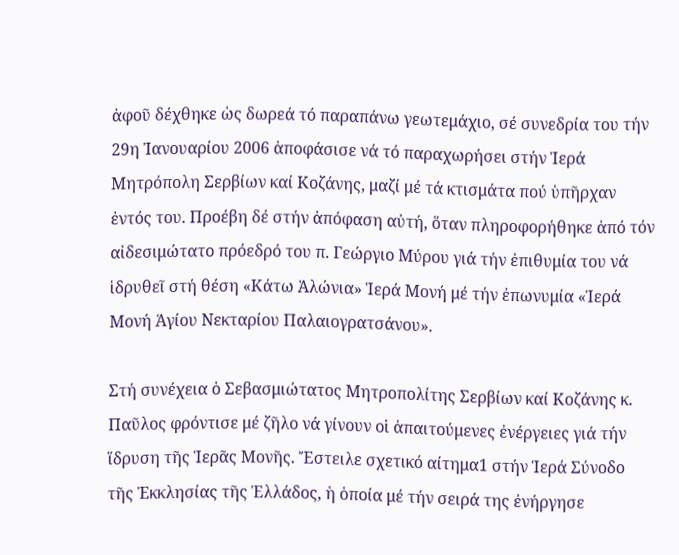ἀφοῦ δέχθηκε ὡς δωρεά τό παραπάνω γεωτεμάχιο, σέ συνεδρία του τήν 29η Ἰανουαρίου 2006 ἀποφάσισε νά τό παραχωρήσει στήν Ἱερά Μητρόπολη Σερβίων καί Κοζάνης, μαζί μέ τά κτισμάτα πού ὑπῆρχαν ἐντός του. Προέβη δέ στήν ἀπόφαση αὐτή, ὅταν πληροφορήθηκε ἀπό τόν αἰδεσιμώτατο πρόεδρό του π. Γεώργιο Μύρου γιά τήν ἐπιθυμία του νά ἱδρυθεῖ στή θέση «Κάτω Ἁλώνια» Ἱερά Μονή μέ τήν ἐπωνυμία «Ἱερά Μονή Ἁγίου Νεκταρίου Παλαιογρατσάνου».

Στή συνέχεια ὁ Σεβασμιώτατος Μητροπολίτης Σερβίων καί Κοζάνης κ. Παῦλος φρόντισε μέ ζῆλο νά γίνουν οἱ ἀπαιτούμενες ἐνέργειες γιά τήν ἵδρυση τῆς Ἱερᾶς Μονῆς. Ἔστειλε σχετικό αίτημα1 στήν Ἱερά Σύνοδο τῆς Ἐκκλησίας τῆς Ἑλλάδος, ἡ ὁποία μέ τήν σειρά της ἐνήργησε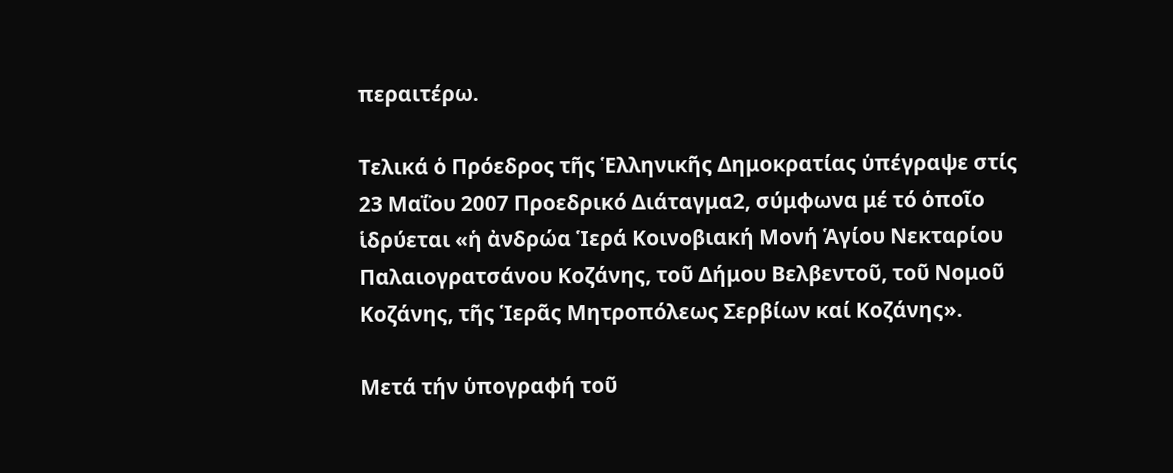περαιτέρω.

Τελικά ὁ Πρόεδρος τῆς Ἑλληνικῆς Δημοκρατίας ὑπέγραψε στίς 23 Μαΐου 2007 Προεδρικό Διάταγμα2, σύμφωνα μέ τό ὁποῖο ἱδρύεται «ἡ ἀνδρώα Ἱερά Κοινοβιακή Μονή Ἁγίου Νεκταρίου Παλαιογρατσάνου Κοζάνης, τοῦ Δήμου Βελβεντοῦ, τοῦ Νομοῦ Κοζάνης, τῆς Ἱερᾶς Μητροπόλεως Σερβίων καί Κοζάνης».

Μετά τήν ὑπογραφή τοῦ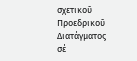σχετικοῦ Προεδρικοῦ Διατάγματος σέ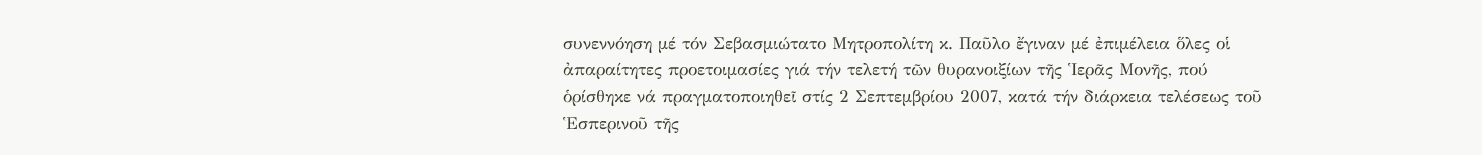συνεννόηση μέ τόν Σεβασμιώτατο Μητροπολίτη κ. Παῦλο ἔγιναν μέ ἐπιμέλεια ὅλες οἱ ἀπαραίτητες προετοιμασίες γιά τήν τελετή τῶν θυρανοιξίων τῆς Ἱερᾶς Μονῆς, πού ὁρίσθηκε νά πραγματοποιηθεῖ στίς 2 Σεπτεμβρίου 2007, κατά τήν διάρκεια τελέσεως τοῦ Ἑσπερινοῦ τῆς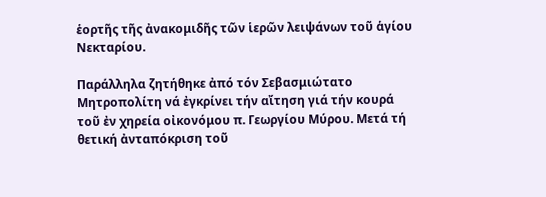ἑορτῆς τῆς ἀνακομιδῆς τῶν ἱερῶν λειψάνων τοῦ ἁγίου Νεκταρίου.

Παράλληλα ζητήθηκε ἀπό τόν Σεβασμιώτατο Μητροπολίτη νά ἐγκρίνει τήν αἴτηση γιά τήν κουρά τοῦ ἐν χηρεία οἰκονόμου π. Γεωργίου Μύρου. Μετά τή θετική ἀνταπόκριση τοῦ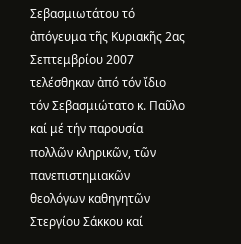Σεβασμιωτάτου τό ἀπόγευμα τῆς Κυριακῆς 2ας Σεπτεμβρίου 2007 τελέσθηκαν ἀπό τόν ἴδιο τόν Σεβασμιώτατο κ. Παῦλο καί μέ τήν παρουσία πολλῶν κληρικῶν, τῶν πανεπιστημιακῶν θεολόγων καθηγητῶν Στεργίου Σάκκου καί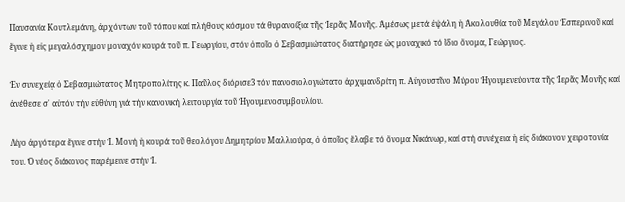Παυσανία Κουτλεμάνη, ἀρχόντων τοῦ τόπου καί πλήθους κόσμου τά θυρανοίξια τῆς Ἱερᾶς Μονῆς. Ἀμέσως μετά ἐψάλη ἡ Ἀκολουθία τοῦ Μεγάλου Ἑσπερινοῦ καί ἔγινε ἡ εἰς μεγαλόσχημον μοναχόν κουρά τοῦ π. Γεωργίου, στόν ὁποῖο ὁ Σεβασμιώτατος διατήρησε ὡς μοναχικό τό ἴδιο ὄνομα, Γεώργιος.

Ἐν συνεχείᾳ ὁ Σεβασμιώτατος Μητροπολίτης κ. Παῦλος διόρισε3 τόν πανοσιολογιώτατο ἀρχιμανδρίτη π. Αὐγουστῖνο Μύρου Ἡγουμενεύοντα τῆς Ἱερᾶς Μονῆς καί ἀνέθεσε σ᾿ αὐτόν τήν εὐθύνη γιά τήν κανονική λειτουργία τοῦ Ἡγουμενοσυμβουλίου.

Λίγο ἀργότερα ἔγινε στήν Ἱ. Μονή ἡ κουρά τοῦ θεολόγου Δημητρίου Μαλλιούρα, ὁ ὁποῖος ἔλαβε τό ὄνομα Νικάνωρ, καί στή συνέχεια ἡ εἰς διάκονον χειροτονία του. Ὁ νέος διάκονος παρέμεινε στήν Ἱ.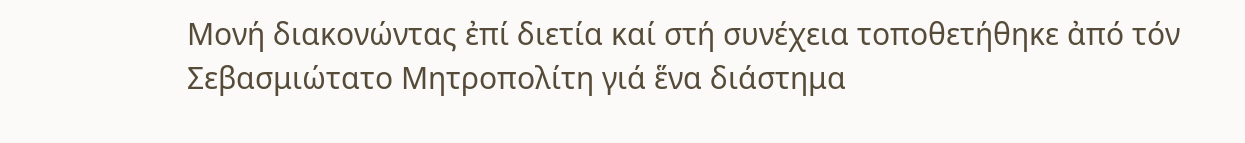Μονή διακονώντας ἐπί διετία καί στή συνέχεια τοποθετήθηκε ἀπό τόν Σεβασμιώτατο Μητροπολίτη γιά ἕνα διάστημα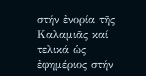στήν ἐνορία τῆς Καλαμιᾶς καί τελικά ὡς ἐφημέριος στήν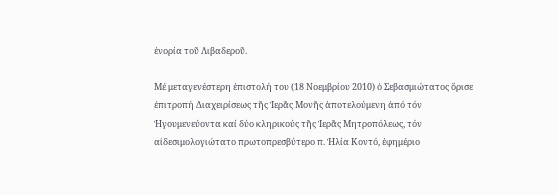ἐνορία τοῦ Λιβαδεροῦ.

Μέ μεταγενέστερη ἐπιστολή του (18 Νοεμβρίου 2010) ὁ Σεβασμιώτατος ὅρισε ἐπιτροπή Διαχειρίσεως τῆς Ἱερᾶς Μονῆς ἀποτελούμενη ἀπό τόν Ἡγουμενεύοντα καί δύο κληρικούς τῆς Ἱερᾶς Μητροπόλεως, τόν αἰδεσιμολογιώτατο πρωτοπρεσβύτερο π. Ἠλία Κοντό, ἐφημέριο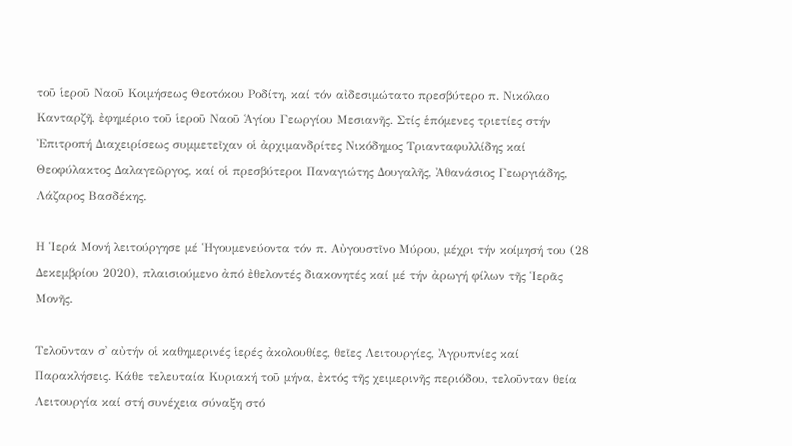τοῦ ἱεροῦ Ναοῦ Κοιμήσεως Θεοτόκου Ροδίτη, καί τόν αἰδεσιμώτατο πρεσβύτερο π. Νικόλαο Κανταρζῆ, ἐφημέριο τοῦ ἱεροῦ Ναοῦ Ἁγίου Γεωργίου Μεσιανῆς. Στίς ἑπόμενες τριετίες στήν Ἐπιτροπή Διαχειρίσεως συμμετεῖχαν οἱ ἀρχιμανδρίτες Νικόδημος Τριανταφυλλίδης καί Θεοφύλακτος Δαλαγεῶργος, καί οἱ πρεσβύτεροι Παναγιώτης Δουγαλῆς, Ἀθανάσιος Γεωργιάδης, Λάζαρος Βασδέκης.

Η Ἱερά Μονή λειτούργησε μέ Ἡγουμενεύοντα τόν π. Αὐγουστῖνο Μύρου, μέχρι τήν κοίμησή του (28 Δεκεμβρίου 2020), πλαισιούμενο ἀπό ἐθελοντές διακονητές καί μέ τήν ἀρωγή φίλων τῆς Ἱερᾶς Μονῆς.

Τελοῦνταν σ᾿ αὐτήν οἱ καθημερινές ἱερές ἀκολουθίες, θεῖες Λειτουργίες, Ἀγρυπνίες καί Παρακλήσεις. Κάθε τελευταία Κυριακή τοῦ μήνα, ἐκτός τῆς χειμερινῆς περιόδου, τελοῦνταν θεία Λειτουργία καί στή συνέχεια σύναξη στό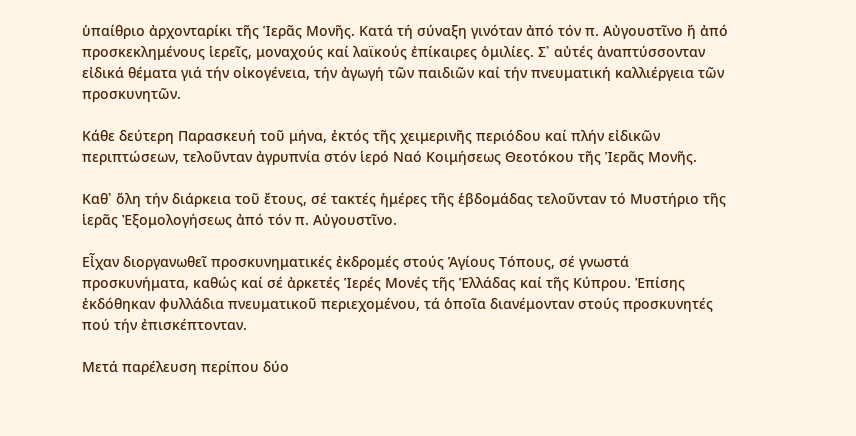ὑπαίθριο ἀρχονταρίκι τῆς Ἱερᾶς Μονῆς. Κατά τή σύναξη γινόταν ἀπό τόν π. Αὐγουστῖνο ἤ ἀπό προσκεκλημένους ἱερεῖς, μοναχούς καί λαϊκούς ἐπίκαιρες ὁμιλίες. Σ᾿ αὐτές ἀναπτύσσονταν εἰδικά θέματα γιά τήν οἰκογένεια, τήν ἀγωγή τῶν παιδιῶν καί τήν πνευματική καλλιέργεια τῶν προσκυνητῶν.

Κάθε δεύτερη Παρασκευή τοῦ μήνα, ἐκτός τῆς χειμερινῆς περιόδου καί πλήν εἰδικῶν περιπτώσεων, τελοῦνταν ἀγρυπνία στόν ἱερό Ναό Κοιμήσεως Θεοτόκου τῆς Ἱερᾶς Μονῆς.

Καθ᾿ ὅλη τήν διάρκεια τοῦ ἔτους, σέ τακτές ἡμέρες τῆς ἑβδομάδας τελοῦνταν τό Μυστήριο τῆς ἱερᾶς Ἐξομολογήσεως ἀπό τόν π. Αὐγουστῖνο.

Εἶχαν διοργανωθεῖ προσκυνηματικές ἐκδρομές στούς Ἁγίους Τόπους, σέ γνωστά προσκυνήματα, καθώς καί σέ ἀρκετές Ἱερές Μονές τῆς Ἑλλάδας καί τῆς Κύπρου. Ἐπίσης ἐκδόθηκαν φυλλάδια πνευματικοῦ περιεχομένου, τά ὁποῖα διανέμονταν στούς προσκυνητές πού τήν ἐπισκέπτονταν.

Μετά παρέλευση περίπου δύο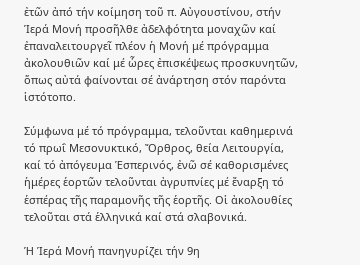ἐτῶν ἀπό τήν κοίμηση τοῦ π. Αὐγουστίνου, στήν Ἱερά Μονή προσῆλθε ἀδελφότητα μοναχῶν καί ἐπαναλειτουργεῖ πλέον ἡ Μονή μέ πρόγραμμα ἀκολουθιῶν καί μέ ὧρες ἐπισκέψεως προσκυνητῶν, ὅπως αὐτά φαίνονται σέ ἀνάρτηση στόν παρόντα ἱστότοπο.

Σύμφωνα μέ τό πρόγραμμα, τελοῦνται καθημερινά τό πρωΐ Μεσονυκτικό, Ὄρθρος, θεία Λειτουργία, καί τό ἀπόγευμα Ἑσπερινός, ἐνῶ σέ καθορισμένες ἡμέρες ἑορτῶν τελοῦνται ἀγρυπνίες μέ ἔναρξη τό ἑσπέρας τῆς παραμονῆς τῆς ἑορτῆς. Οἱ ἀκολουθίες τελοῦται στά ἑλληνικά καί στά σλαβονικά.

Ἡ Ἱερά Μονή πανηγυρίζει τήν 9η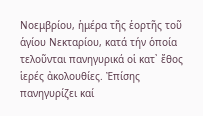Νοεμβρίου, ἡμέρα τῆς ἑορτῆς τοῦ ἁγίου Νεκταρίου, κατά τήν ὁποία τελοῦνται πανηγυρικά οἱ κατ᾿ ἔθος ἱερές ἀκολουθίες. Ἐπίσης πανηγυρίζει καί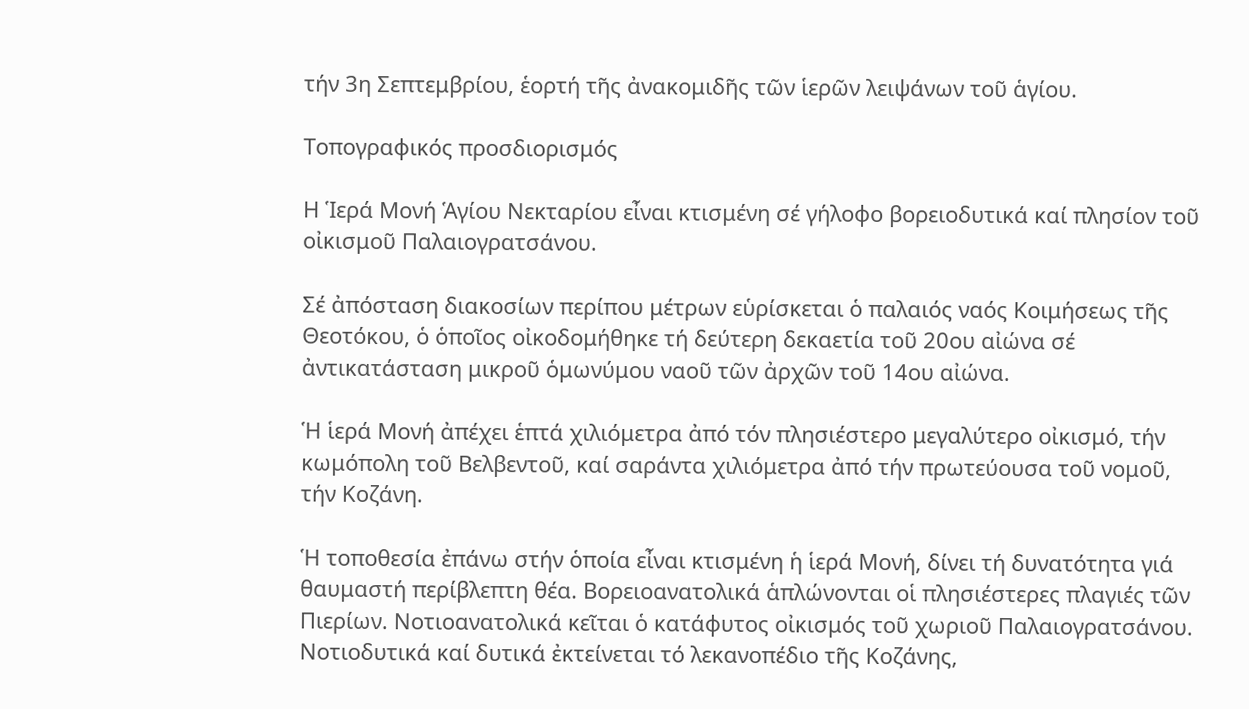τήν 3η Σεπτεμβρίου, ἑορτή τῆς ἀνακομιδῆς τῶν ἱερῶν λειψάνων τοῦ ἁγίου.

Τοπογραφικός προσδιορισμός

Η Ἱερά Μονή Ἁγίου Νεκταρίου εἶναι κτισμένη σέ γήλοφο βορειοδυτικά καί πλησίον τοῦ οἰκισμοῦ Παλαιογρατσάνου.

Σέ ἀπόσταση διακοσίων περίπου μέτρων εὑρίσκεται ὁ παλαιός ναός Κοιμήσεως τῆς Θεοτόκου, ὁ ὁποῖος οἰκοδομήθηκε τή δεύτερη δεκαετία τοῦ 20ου αἰώνα σέ ἀντικατάσταση μικροῦ ὁμωνύμου ναοῦ τῶν ἀρχῶν τοῦ 14ου αἰώνα.

Ἡ ἱερά Μονή ἀπέχει ἑπτά χιλιόμετρα ἀπό τόν πλησιέστερο μεγαλύτερο οἰκισμό, τήν κωμόπολη τοῦ Βελβεντοῦ, καί σαράντα χιλιόμετρα ἀπό τήν πρωτεύουσα τοῦ νομοῦ, τήν Κοζάνη.

Ἡ τοποθεσία ἐπάνω στήν ὁποία εἶναι κτισμένη ἡ ἱερά Μονή, δίνει τή δυνατότητα γιά θαυμαστή περίβλεπτη θέα. Βορειοανατολικά ἁπλώνονται οἱ πλησιέστερες πλαγιές τῶν Πιερίων. Νοτιοανατολικά κεῖται ὁ κατάφυτος οἰκισμός τοῦ χωριοῦ Παλαιογρατσάνου. Νοτιοδυτικά καί δυτικά ἐκτείνεται τό λεκανοπέδιο τῆς Κοζάνης,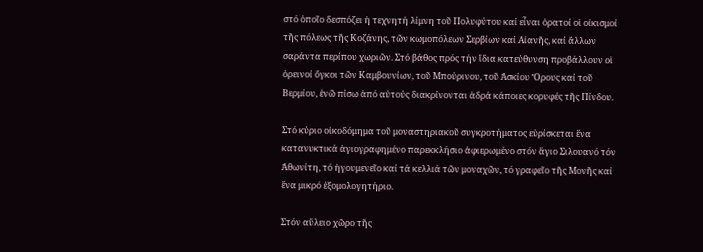στό ὁποῖο δεσπόζει ἡ τεχνητή λίμνη τοῦ Πολυφύτου καί εἶναι ὁρατοί οἱ οἰκισμοί τῆς πόλεως τῆς Κοζάνης, τῶν κωμοπόλεων Σερβίων καί Αἰανῆς, καί ἄλλων σαράντα περίπου χωριῶν. Στό βάθος πρός τήν ἴδια κατεύθυνση προβάλλουν οἱ ὀρεινοί ὄγκοι τῶν Καμβουνίων, τοῦ Μπούρινου, τοῦ Ἀσκίου Ὄρους καί τοῦ Βερμίου, ἐνῶ πίσω ἀπό αὐτούς διακρίνονται ἁδρά κάποιες κορυφές τῆς Πίνδου.

Στό κύριο οἰκοδόμημα τοῦ μοναστηριακοῦ συγκροτήματος εὑρίσκεται ἕνα κατανυκτικά ἁγιογραφημένο παρεκκλήσιο ἀφιερωμένο στόν ἅγιο Σιλουανό τόν Ἀθωνίτη, τό ἡγουμενεῖο καί τά κελλιά τῶν μοναχῶν, τό γραφεῖο τῆς Μονῆς καί ἕνα μικρό ἐξομολογητήριο.

Στόν αὔλειο χῶρο τῆς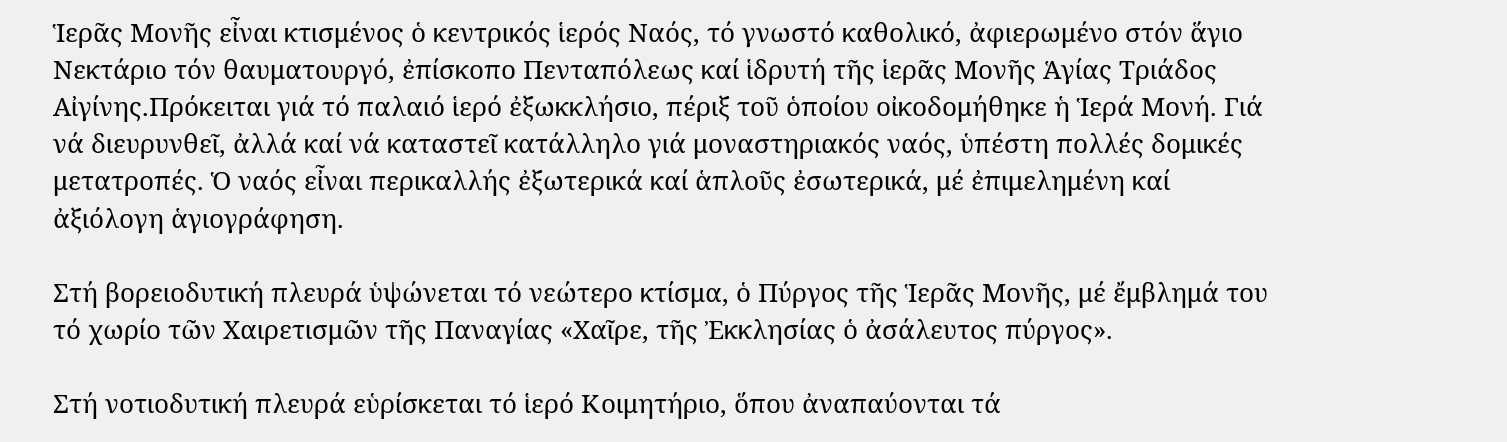Ἱερᾶς Μονῆς εἶναι κτισμένος ὁ κεντρικός ἱερός Ναός, τό γνωστό καθολικό, ἀφιερωμένο στόν ἅγιο Νεκτάριο τόν θαυματουργό, ἐπίσκοπο Πενταπόλεως καί ἱδρυτή τῆς ἱερᾶς Μονῆς Ἁγίας Τριάδος Αἰγίνης.Πρόκειται γιά τό παλαιό ἱερό ἐξωκκλήσιο, πέριξ τοῦ ὁποίου οἰκοδομήθηκε ἡ Ἱερά Μονή. Γιά νά διευρυνθεῖ, ἀλλά καί νά καταστεῖ κατάλληλο γιά μοναστηριακός ναός, ὑπέστη πολλές δομικές μετατροπές. Ὁ ναός εἶναι περικαλλής ἐξωτερικά καί ἁπλοῦς ἐσωτερικά, μέ ἐπιμελημένη καί ἀξιόλογη ἁγιογράφηση.

Στή βορειοδυτική πλευρά ὑψώνεται τό νεώτερο κτίσμα, ὁ Πύργος τῆς Ἱερᾶς Μονῆς, μέ ἔμβλημά του τό χωρίο τῶν Χαιρετισμῶν τῆς Παναγίας «Χαῖρε, τῆς Ἐκκλησίας ὁ ἀσάλευτος πύργος».

Στή νοτιοδυτική πλευρά εὑρίσκεται τό ἱερό Κοιμητήριο, ὅπου ἀναπαύονται τά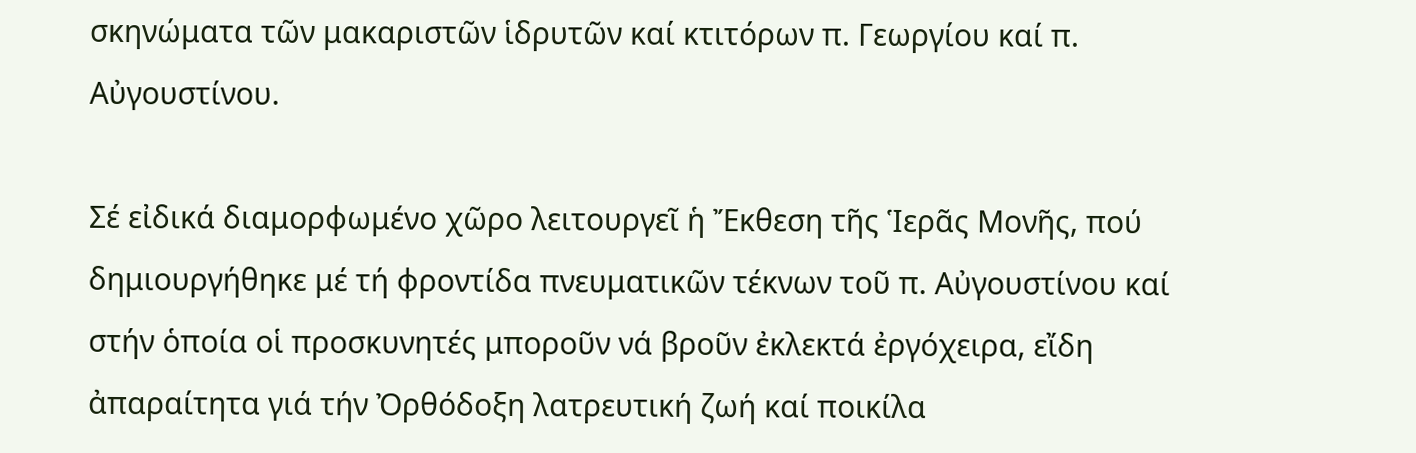σκηνώματα τῶν μακαριστῶν ἱδρυτῶν καί κτιτόρων π. Γεωργίου καί π. Αὐγουστίνου.

Σέ εἰδικά διαμορφωμένο χῶρο λειτουργεῖ ἡ Ἔκθεση τῆς Ἱερᾶς Μονῆς, πού δημιουργήθηκε μέ τή φροντίδα πνευματικῶν τέκνων τοῦ π. Αὐγουστίνου καί στήν ὁποία οἱ προσκυνητές μποροῦν νά βροῦν ἐκλεκτά ἐργόχειρα, εἴδη ἀπαραίτητα γιά τήν Ὀρθόδοξη λατρευτική ζωή καί ποικίλα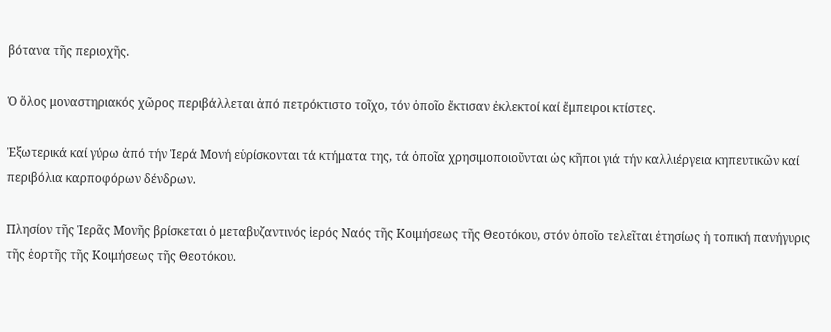βότανα τῆς περιοχῆς.

Ὁ ὅλος μοναστηριακός χῶρος περιβάλλεται ἀπό πετρόκτιστο τοῖχο, τόν ὁποῖο ἔκτισαν ἐκλεκτοί καί ἔμπειροι κτίστες.

Ἐξωτερικά καί γύρω ἀπό τήν Ἱερά Μονή εὑρίσκονται τά κτήματα της, τά ὁποῖα χρησιμοποιοῦνται ὡς κῆποι γιά τήν καλλιέργεια κηπευτικῶν καί περιβόλια καρποφόρων δένδρων.

Πλησίον τῆς Ἱερᾶς Μονῆς βρίσκεται ὁ μεταβυζαντινός ἱερός Ναός τῆς Κοιμήσεως τῆς Θεοτόκου, στόν ὁποῖο τελεῖται ἐτησίως ἡ τοπική πανήγυρις τῆς ἑορτῆς τῆς Κοιμήσεως τῆς Θεοτόκου.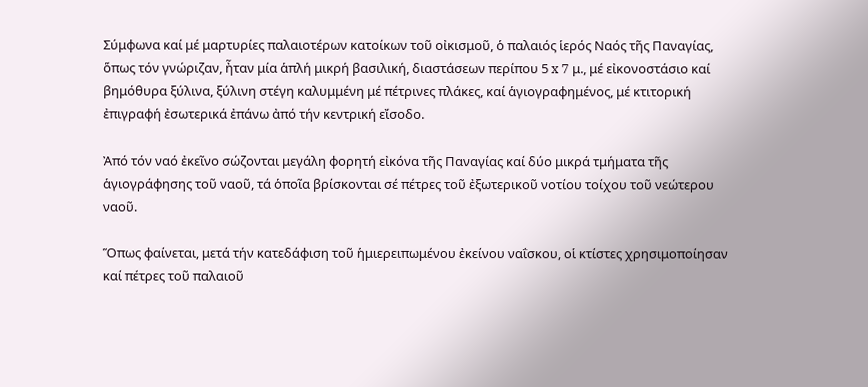Σύμφωνα καί μέ μαρτυρίες παλαιοτέρων κατοίκων τοῦ οἰκισμοῦ, ὁ παλαιός ἱερός Ναός τῆς Παναγίας, ὅπως τόν γνώριζαν, ἦταν μία ἁπλή μικρή βασιλική, διαστάσεων περίπου 5 x 7 μ., μέ εἰκονοστάσιο καί βημόθυρα ξύλινα, ξύλινη στέγη καλυμμένη μέ πέτρινες πλάκες, καί ἁγιογραφημένος, μέ κτιτορική ἐπιγραφή ἐσωτερικά ἐπάνω ἀπό τήν κεντρική εἴσοδο.

Ἀπό τόν ναό ἐκεῖνο σώζονται μεγάλη φορητή εἰκόνα τῆς Παναγίας καί δύο μικρά τμήματα τῆς ἁγιογράφησης τοῦ ναοῦ, τά ὁποῖα βρίσκονται σέ πέτρες τοῦ ἐξωτερικοῦ νοτίου τοίχου τοῦ νεώτερου ναοῦ.

Ὅπως φαίνεται, μετά τήν κατεδάφιση τοῦ ἡμιερειπωμένου ἐκείνου ναΐσκου, οἱ κτίστες χρησιμοποίησαν καί πέτρες τοῦ παλαιοῦ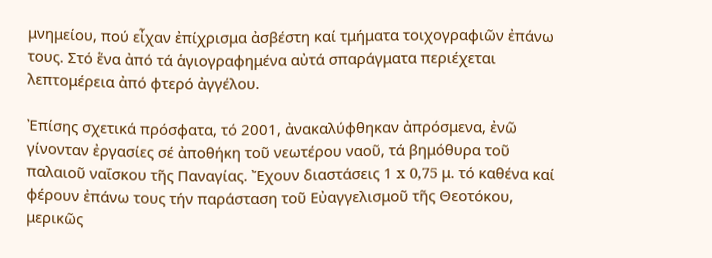μνημείου, πού εἶχαν ἐπίχρισμα ἀσβέστη καί τμήματα τοιχογραφιῶν ἐπάνω τους. Στό ἕνα ἀπό τά ἁγιογραφημένα αὐτά σπαράγματα περιέχεται λεπτομέρεια ἀπό φτερό ἀγγέλου.

Ἐπίσης σχετικά πρόσφατα, τό 2001, ἀνακαλύφθηκαν ἀπρόσμενα, ἐνῶ γίνονταν ἐργασίες σέ ἀποθήκη τοῦ νεωτέρου ναοῦ, τά βημόθυρα τοῦ παλαιοῦ ναΐσκου τῆς Παναγίας. Ἔχουν διαστάσεις 1 x 0,75 μ. τό καθένα καί φέρουν ἐπάνω τους τήν παράσταση τοῦ Εὐαγγελισμοῦ τῆς Θεοτόκου, μερικῶς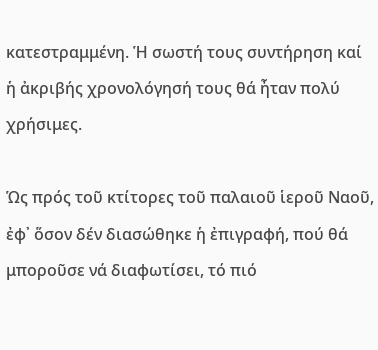κατεστραμμένη. Ἡ σωστή τους συντήρηση καί ἡ ἀκριβής χρονολόγησή τους θά ἦταν πολύ χρήσιμες.

Ὡς πρός τοῦ κτίτορες τοῦ παλαιοῦ ἱεροῦ Ναοῦ, ἐφ᾿ ὅσον δέν διασώθηκε ἡ ἐπιγραφή, πού θά μποροῦσε νά διαφωτίσει, τό πιό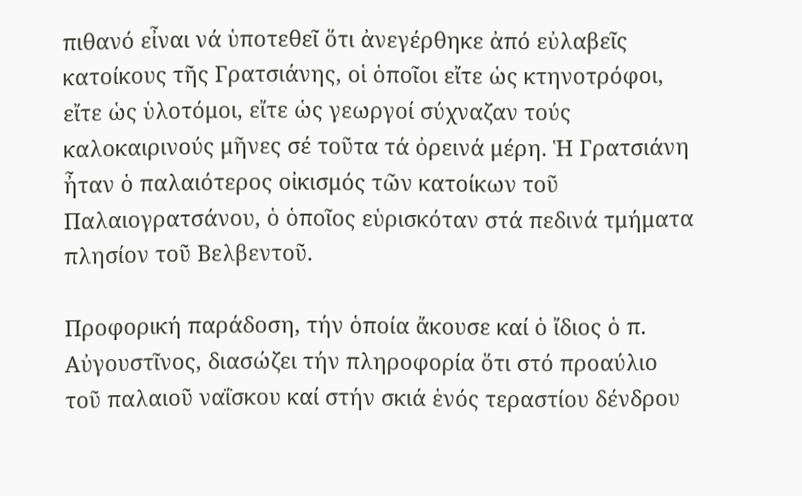πιθανό εἶναι νά ὑποτεθεῖ ὅτι ἀνεγέρθηκε ἀπό εὐλαβεῖς κατοίκους τῆς Γρατσιάνης, οἱ ὁποῖοι εἴτε ὡς κτηνοτρόφοι, εἴτε ὡς ὑλοτόμοι, εἴτε ὡς γεωργοί σύχναζαν τούς καλοκαιρινούς μῆνες σέ τοῦτα τά ὀρεινά μέρη. Ἡ Γρατσιάνη ἦταν ὁ παλαιότερος οἰκισμός τῶν κατοίκων τοῦ Παλαιογρατσάνου, ὁ ὁποῖος εὑρισκόταν στά πεδινά τμήματα πλησίον τοῦ Βελβεντοῦ.

Προφορική παράδοση, τήν ὁποία ἄκουσε καί ὁ ἴδιος ὁ π. Αὐγουστῖνος, διασώζει τήν πληροφορία ὅτι στό προαύλιο τοῦ παλαιοῦ ναΐσκου καί στήν σκιά ἑνός τεραστίου δένδρου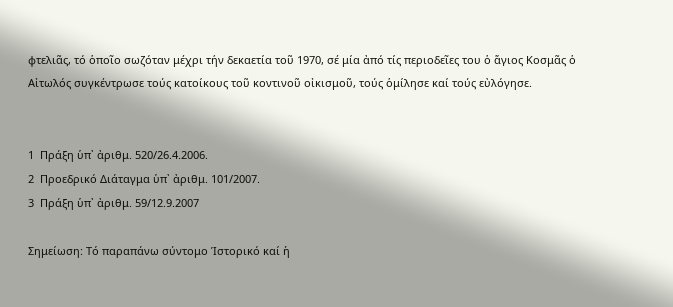φτελιᾶς, τό ὁποῖο σωζόταν μέχρι τήν δεκαετία τοῦ 1970, σέ μία ἀπό τίς περιοδεῖες του ὁ ἅγιος Κοσμᾶς ὁ Αἰτωλός συγκέντρωσε τούς κατοίκους τοῦ κοντινοῦ οἰκισμοῦ, τούς ὁμίλησε καί τούς εὐλόγησε.


1  Πράξη ὑπ᾿ ἀριθμ. 520/26.4.2006.
2  Προεδρικό Διάταγμα ὑπ᾿ ἀριθμ. 101/2007.
3  Πράξη ὑπ᾿ ἀριθμ. 59/12.9.2007

Σημείωση: Τό παραπάνω σύντομο Ἱστορικό καί ἡ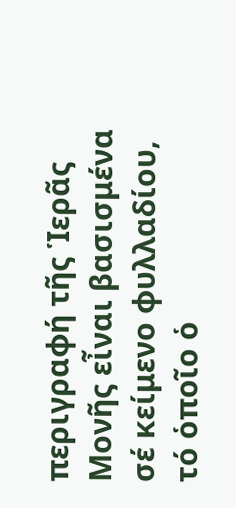περιγραφή τῆς Ἱερᾶς Μονῆς εἶναι βασισμένα σέ κείμενο φυλλαδίου, τό ὁποῖο ὁ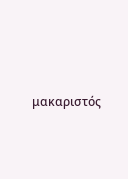μακαριστός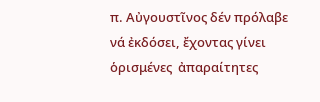π. Αὐγουστῖνος δέν πρόλαβε νά ἐκδόσει, ἔχοντας γίνει ὁρισμένες  ἀπαραίτητες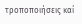τροποποιήσεις καί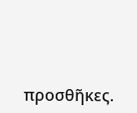προσθῆκες.